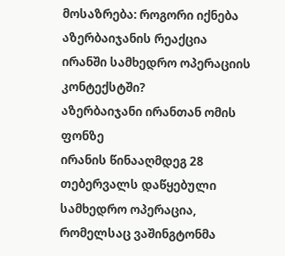მოსაზრება: როგორი იქნება აზერბაიჯანის რეაქცია ირანში სამხედრო ოპერაციის კონტექსტში?
აზერბაიჯანი ირანთან ომის ფონზე
ირანის წინააღმდეგ 28 თებერვალს დაწყებული სამხედრო ოპერაცია, რომელსაც ვაშინგტონმა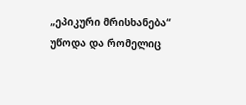„ეპიკური მრისხანება“ უწოდა და რომელიც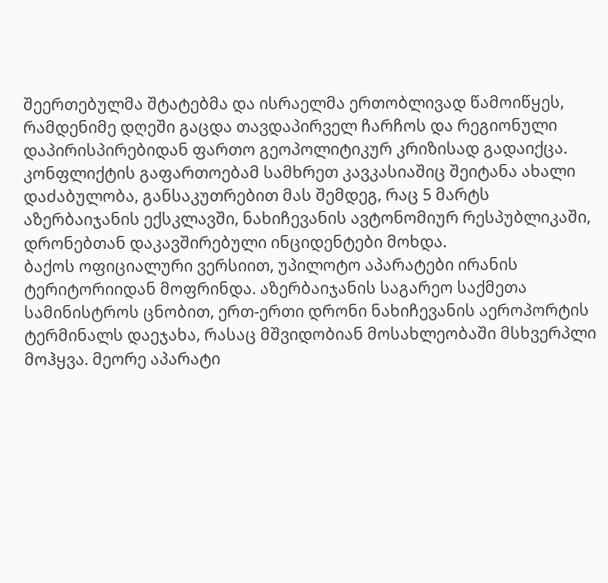შეერთებულმა შტატებმა და ისრაელმა ერთობლივად წამოიწყეს, რამდენიმე დღეში გაცდა თავდაპირველ ჩარჩოს და რეგიონული დაპირისპირებიდან ფართო გეოპოლიტიკურ კრიზისად გადაიქცა.
კონფლიქტის გაფართოებამ სამხრეთ კავკასიაშიც შეიტანა ახალი დაძაბულობა, განსაკუთრებით მას შემდეგ, რაც 5 მარტს აზერბაიჯანის ექსკლავში, ნახიჩევანის ავტონომიურ რესპუბლიკაში, დრონებთან დაკავშირებული ინციდენტები მოხდა.
ბაქოს ოფიციალური ვერსიით, უპილოტო აპარატები ირანის ტერიტორიიდან მოფრინდა. აზერბაიჯანის საგარეო საქმეთა სამინისტროს ცნობით, ერთ-ერთი დრონი ნახიჩევანის აეროპორტის ტერმინალს დაეჯახა, რასაც მშვიდობიან მოსახლეობაში მსხვერპლი მოჰყვა. მეორე აპარატი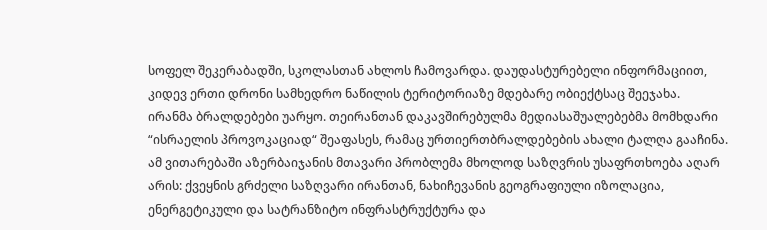სოფელ შეკერაბადში, სკოლასთან ახლოს ჩამოვარდა. დაუდასტურებელი ინფორმაციით, კიდევ ერთი დრონი სამხედრო ნაწილის ტერიტორიაზე მდებარე ობიექტსაც შეეჯახა.
ირანმა ბრალდებები უარყო. თეირანთან დაკავშირებულმა მედიასაშუალებებმა მომხდარი “ისრაელის პროვოკაციად“ შეაფასეს, რამაც ურთიერთბრალდებების ახალი ტალღა გააჩინა.
ამ ვითარებაში აზერბაიჯანის მთავარი პრობლემა მხოლოდ საზღვრის უსაფრთხოება აღარ არის: ქვეყნის გრძელი საზღვარი ირანთან, ნახიჩევანის გეოგრაფიული იზოლაცია, ენერგეტიკული და სატრანზიტო ინფრასტრუქტურა და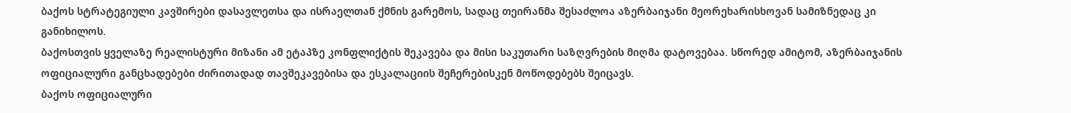ბაქოს სტრატეგიული კავშირები დასავლეთსა და ისრაელთან ქმნის გარემოს, სადაც თეირანმა შესაძლოა აზერბაიჯანი მეორეხარისხოვან სამიზნედაც კი განიხილოს.
ბაქოსთვის ყველაზე რეალისტური მიზანი ამ ეტაპზე კონფლიქტის შეკავება და მისი საკუთარი საზღვრების მიღმა დატოვებაა. სწორედ ამიტომ, აზერბაიჯანის ოფიციალური განცხადებები ძირითადად თავშეკავებისა და ესკალაციის შეჩერებისკენ მოწოდებებს შეიცავს.
ბაქოს ოფიციალური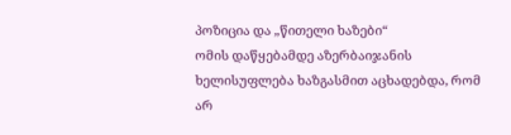პოზიცია და „წითელი ხაზები“
ომის დაწყებამდე აზერბაიჯანის ხელისუფლება ხაზგასმით აცხადებდა, რომ არ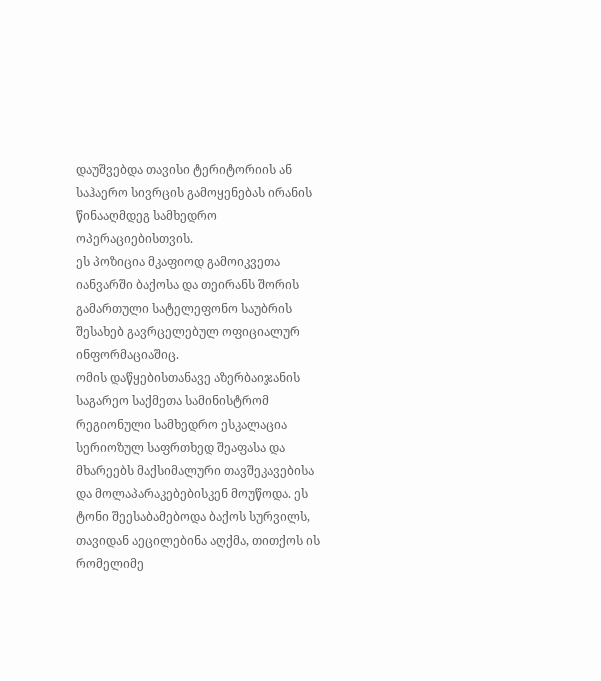დაუშვებდა თავისი ტერიტორიის ან საჰაერო სივრცის გამოყენებას ირანის წინააღმდეგ სამხედრო ოპერაციებისთვის.
ეს პოზიცია მკაფიოდ გამოიკვეთა იანვარში ბაქოსა და თეირანს შორის გამართული სატელეფონო საუბრის შესახებ გავრცელებულ ოფიციალურ ინფორმაციაშიც.
ომის დაწყებისთანავე აზერბაიჯანის საგარეო საქმეთა სამინისტრომ რეგიონული სამხედრო ესკალაცია სერიოზულ საფრთხედ შეაფასა და მხარეებს მაქსიმალური თავშეკავებისა და მოლაპარაკებებისკენ მოუწოდა. ეს ტონი შეესაბამებოდა ბაქოს სურვილს, თავიდან აეცილებინა აღქმა, თითქოს ის რომელიმე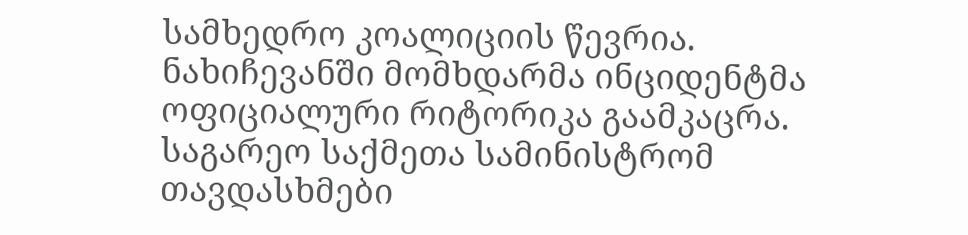სამხედრო კოალიციის წევრია.
ნახიჩევანში მომხდარმა ინციდენტმა ოფიციალური რიტორიკა გაამკაცრა. საგარეო საქმეთა სამინისტრომ თავდასხმები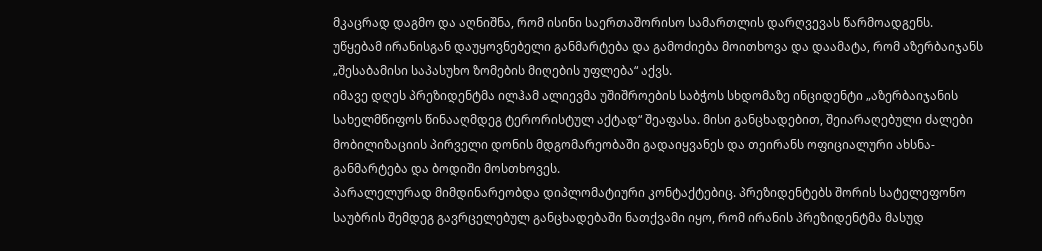მკაცრად დაგმო და აღნიშნა, რომ ისინი საერთაშორისო სამართლის დარღვევას წარმოადგენს. უწყებამ ირანისგან დაუყოვნებელი განმარტება და გამოძიება მოითხოვა და დაამატა, რომ აზერბაიჯანს „შესაბამისი საპასუხო ზომების მიღების უფლება“ აქვს.
იმავე დღეს პრეზიდენტმა ილჰამ ალიევმა უშიშროების საბჭოს სხდომაზე ინციდენტი „აზერბაიჯანის სახელმწიფოს წინააღმდეგ ტერორისტულ აქტად“ შეაფასა. მისი განცხადებით, შეიარაღებული ძალები მობილიზაციის პირველი დონის მდგომარეობაში გადაიყვანეს და თეირანს ოფიციალური ახსნა-განმარტება და ბოდიში მოსთხოვეს.
პარალელურად მიმდინარეობდა დიპლომატიური კონტაქტებიც. პრეზიდენტებს შორის სატელეფონო საუბრის შემდეგ გავრცელებულ განცხადებაში ნათქვამი იყო, რომ ირანის პრეზიდენტმა მასუდ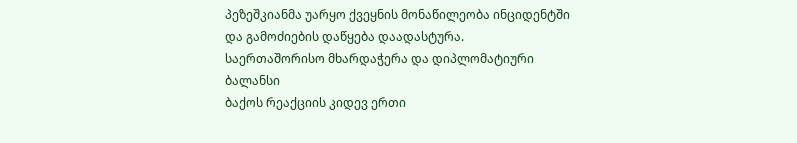პეზეშკიანმა უარყო ქვეყნის მონაწილეობა ინციდენტში და გამოძიების დაწყება დაადასტურა.
საერთაშორისო მხარდაჭერა და დიპლომატიური ბალანსი
ბაქოს რეაქციის კიდევ ერთი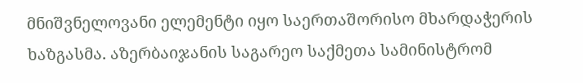მნიშვნელოვანი ელემენტი იყო საერთაშორისო მხარდაჭერის ხაზგასმა. აზერბაიჯანის საგარეო საქმეთა სამინისტრომ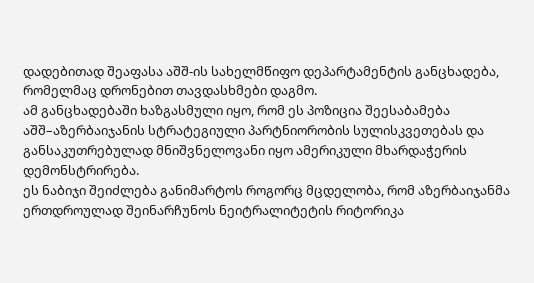დადებითად შეაფასა აშშ-ის სახელმწიფო დეპარტამენტის განცხადება, რომელმაც დრონებით თავდასხმები დაგმო.
ამ განცხადებაში ხაზგასმული იყო, რომ ეს პოზიცია შეესაბამება აშშ–აზერბაიჯანის სტრატეგიული პარტნიორობის სულისკვეთებას და განსაკუთრებულად მნიშვნელოვანი იყო ამერიკული მხარდაჭერის დემონსტრირება.
ეს ნაბიჯი შეიძლება განიმარტოს როგორც მცდელობა, რომ აზერბაიჯანმა ერთდროულად შეინარჩუნოს ნეიტრალიტეტის რიტორიკა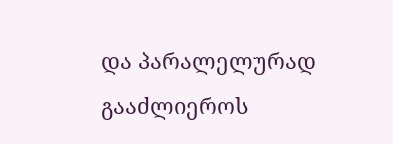და პარალელურად გააძლიეროს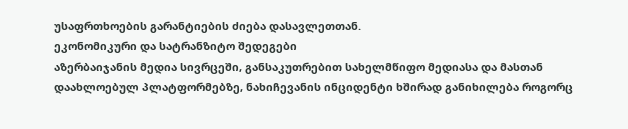უსაფრთხოების გარანტიების ძიება დასავლეთთან.
ეკონომიკური და სატრანზიტო შედეგები
აზერბაიჯანის მედია სივრცეში, განსაკუთრებით სახელმწიფო მედიასა და მასთან დაახლოებულ პლატფორმებზე, ნახიჩევანის ინციდენტი ხშირად განიხილება როგორც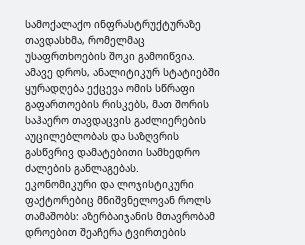სამოქალაქო ინფრასტრუქტურაზე თავდასხმა, რომელმაც უსაფრთხოების შოკი გამოიწვია.
ამავე დროს, ანალიტიკურ სტატიებში ყურადღება ექცევა ომის სწრაფი გაფართოების რისკებს, მათ შორის საჰაერო თავდაცვის გაძლიერების აუცილებლობას და საზღვრის გასწვრივ დამატებითი სამხედრო ძალების განლაგებას.
ეკონომიკური და ლოჯისტიკური ფაქტორებიც მნიშვნელოვან როლს თამაშობს: აზერბაიჯანის მთავრობამ დროებით შეაჩერა ტვირთების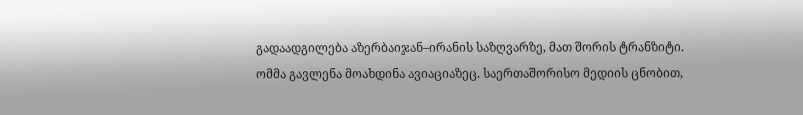გადაადგილება აზერბაიჯან–ირანის საზღვარზე, მათ შორის ტრანზიტი.
ომმა გავლენა მოახდინა ავიაციაზეც. საერთაშორისო მედიის ცნობით,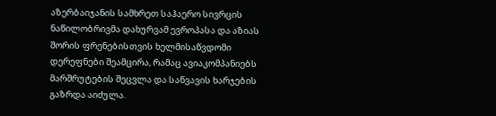აზერბაიჯანის სამხრეთ საჰაერო სივრცის ნაწილობრივმა დახურვამ ევროპასა და აზიას შორის ფრენებისთვის ხელმისაწვდომი დერეფნები შეამცირა, რამაც ავიაკომპანიებს მარშრუტების შეცვლა და საწვავის ხარჯების გაზრდა აიძულა.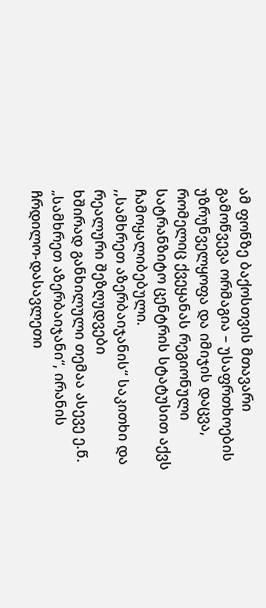ამ ფონზე ბაქოსთვის მთავარი გამოწვევა ორმაგია – უსაფრთხოების უზრუნველყოფა და იმიჯის დაცვა, რომელიც ქვეყანას რეგიონული სატრანზიტო ცენტრის სტატუსით აქვს ჩამოყალიბებული.
,,სამხრეთ აზერბაიჯანის“ საკითხი და რეალური შეზღუდვები
ხშირად განხილული თემაა ასევე ე.წ. „სამხრეთ აზერბაიჯანი“, ირანის ჩრდილო-დასავლეთი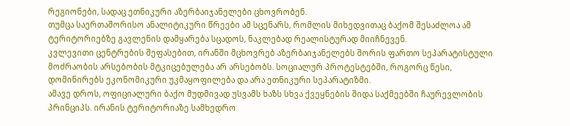რეგიონები, სადაც ეთნიკური აზერბაიჯანელები ცხოვრობენ.
თუმცა საერთაშორისო ანალიტიკური წრეები ამ სცენარს, რომლის მიხედვითაც ბაქომ შესაძლოა ამ ტერიტორიებზე გავლენის დამყარება სცადოს, ნაკლებად რეალისტურად მიიჩნევენ.
კვლევითი ცენტრების შეფასებით, ირანში მცხოვრებ აზერბაიჯანელებს შორის ფართო სეპარატისტული მოძრაობის არსებობის მტკიცებულება არ არსებობს. სოციალურ პროტესტებში, როგორც წესი, დომინირებს ეკონომიკური უკმაყოფილება და არა ეთნიკური სეპარატიზმი.
ამავე დროს, ოფიციალური ბაქო მუდმივად უსვამს ხაზს სხვა ქვეყნების შიდა საქმეებში ჩაურევლობის პრინციპს. ირანის ტერიტორიაზე სამხედრო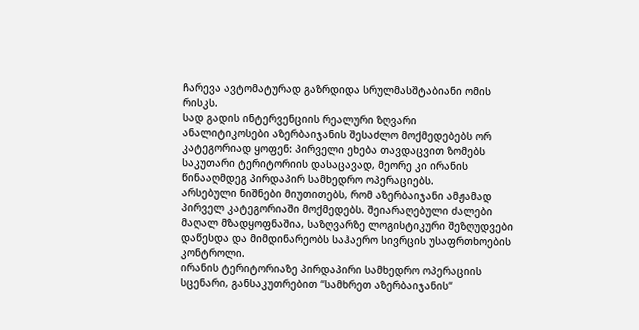ჩარევა ავტომატურად გაზრდიდა სრულმასშტაბიანი ომის რისკს.
სად გადის ინტერვენციის რეალური ზღვარი
ანალიტიკოსები აზერბაიჯანის შესაძლო მოქმედებებს ორ კატეგორიად ყოფენ: პირველი ეხება თავდაცვით ზომებს საკუთარი ტერიტორიის დასაცავად, მეორე კი ირანის წინააღმდეგ პირდაპირ სამხედრო ოპერაციებს.
არსებული ნიშნები მიუთითებს, რომ აზერბაიჯანი ამჟამად პირველ კატეგორიაში მოქმედებს. შეიარაღებული ძალები მაღალ მზადყოფნაშია, საზღვარზე ლოგისტიკური შეზღუდვები დაწესდა და მიმდინარეობს საჰაერო სივრცის უსაფრთხოების კონტროლი.
ირანის ტერიტორიაზე პირდაპირი სამხედრო ოპერაციის სცენარი, განსაკუთრებით “სამხრეთ აზერბაიჯანის“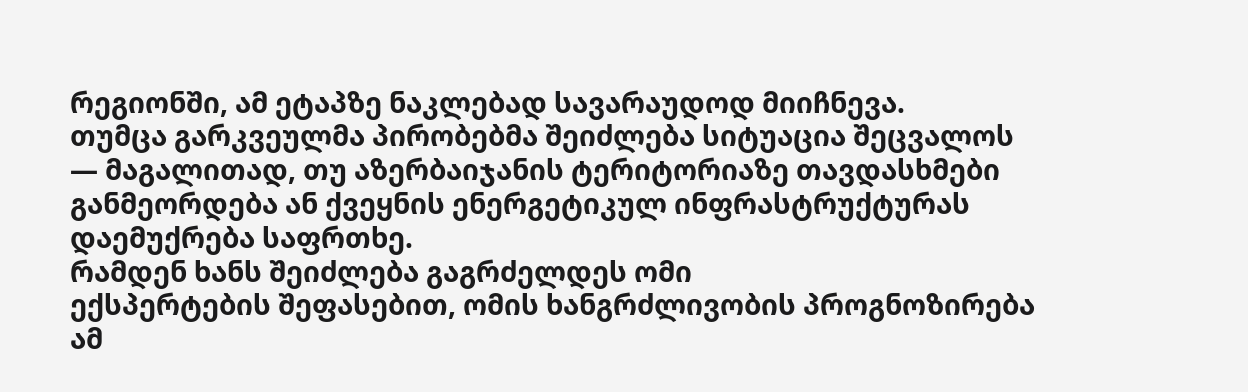რეგიონში, ამ ეტაპზე ნაკლებად სავარაუდოდ მიიჩნევა.
თუმცა გარკვეულმა პირობებმა შეიძლება სიტუაცია შეცვალოს — მაგალითად, თუ აზერბაიჯანის ტერიტორიაზე თავდასხმები განმეორდება ან ქვეყნის ენერგეტიკულ ინფრასტრუქტურას დაემუქრება საფრთხე.
რამდენ ხანს შეიძლება გაგრძელდეს ომი
ექსპერტების შეფასებით, ომის ხანგრძლივობის პროგნოზირება ამ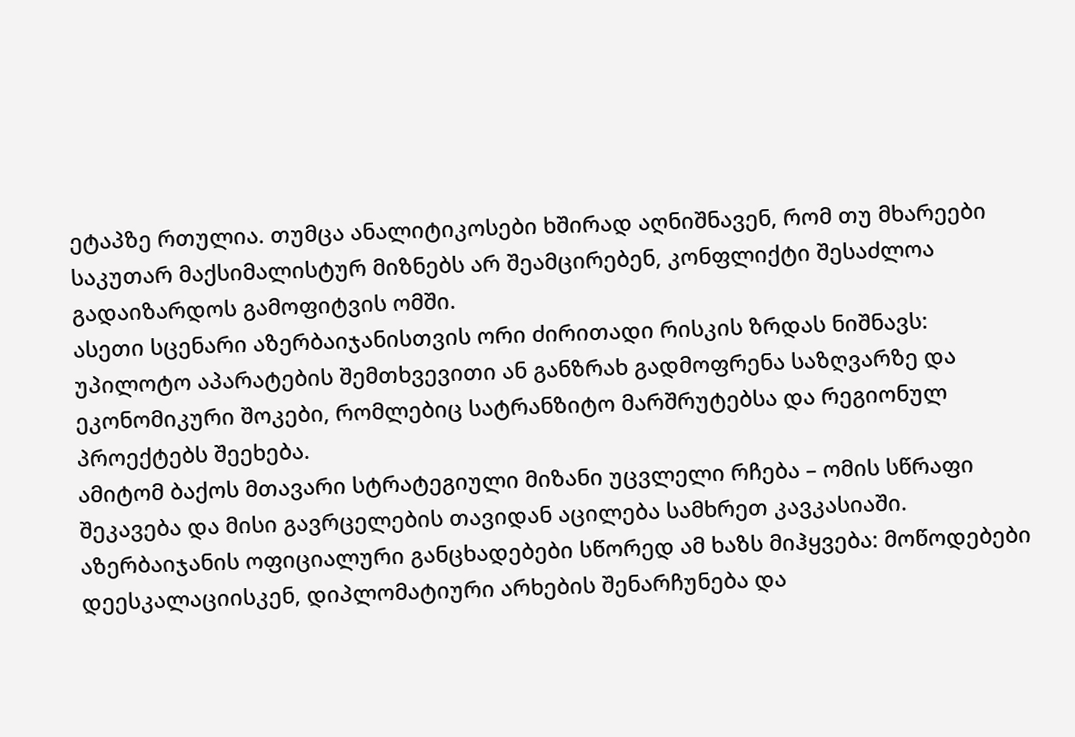ეტაპზე რთულია. თუმცა ანალიტიკოსები ხშირად აღნიშნავენ, რომ თუ მხარეები საკუთარ მაქსიმალისტურ მიზნებს არ შეამცირებენ, კონფლიქტი შესაძლოა გადაიზარდოს გამოფიტვის ომში.
ასეთი სცენარი აზერბაიჯანისთვის ორი ძირითადი რისკის ზრდას ნიშნავს: უპილოტო აპარატების შემთხვევითი ან განზრახ გადმოფრენა საზღვარზე და ეკონომიკური შოკები, რომლებიც სატრანზიტო მარშრუტებსა და რეგიონულ პროექტებს შეეხება.
ამიტომ ბაქოს მთავარი სტრატეგიული მიზანი უცვლელი რჩება – ომის სწრაფი შეკავება და მისი გავრცელების თავიდან აცილება სამხრეთ კავკასიაში. აზერბაიჯანის ოფიციალური განცხადებები სწორედ ამ ხაზს მიჰყვება: მოწოდებები დეესკალაციისკენ, დიპლომატიური არხების შენარჩუნება და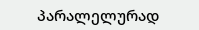პარალელურად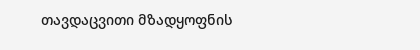თავდაცვითი მზადყოფნის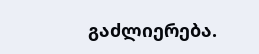გაძლიერება.